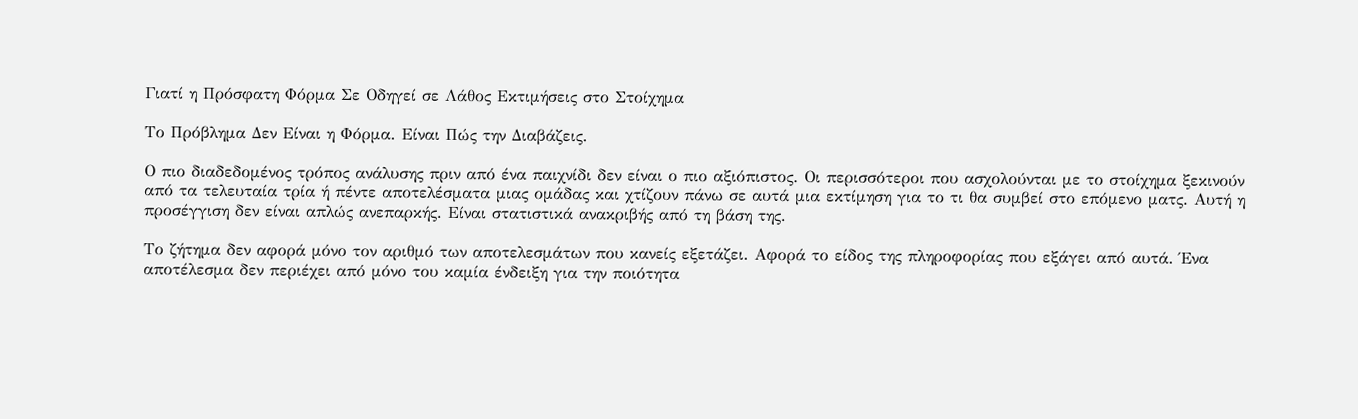Γιατί η Πρόσφατη Φόρμα Σε Οδηγεί σε Λάθος Εκτιμήσεις στο Στοίχημα

Το Πρόβλημα Δεν Είναι η Φόρμα. Είναι Πώς την Διαβάζεις.

Ο πιο διαδεδομένος τρόπος ανάλυσης πριν από ένα παιχνίδι δεν είναι ο πιο αξιόπιστος. Οι περισσότεροι που ασχολούνται με το στοίχημα ξεκινούν από τα τελευταία τρία ή πέντε αποτελέσματα μιας ομάδας και χτίζουν πάνω σε αυτά μια εκτίμηση για το τι θα συμβεί στο επόμενο ματς. Αυτή η προσέγγιση δεν είναι απλώς ανεπαρκής. Είναι στατιστικά ανακριβής από τη βάση της.

Το ζήτημα δεν αφορά μόνο τον αριθμό των αποτελεσμάτων που κανείς εξετάζει. Αφορά το είδος της πληροφορίας που εξάγει από αυτά. Ένα αποτέλεσμα δεν περιέχει από μόνο του καμία ένδειξη για την ποιότητα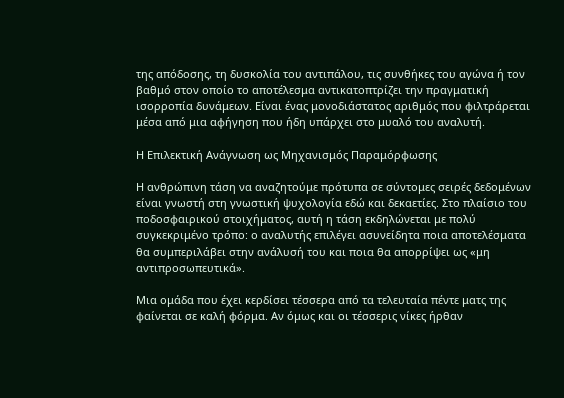της απόδοσης, τη δυσκολία του αντιπάλου, τις συνθήκες του αγώνα ή τον βαθμό στον οποίο το αποτέλεσμα αντικατοπτρίζει την πραγματική ισορροπία δυνάμεων. Είναι ένας μονοδιάστατος αριθμός που φιλτράρεται μέσα από μια αφήγηση που ήδη υπάρχει στο μυαλό του αναλυτή.

Η Επιλεκτική Ανάγνωση ως Μηχανισμός Παραμόρφωσης

Η ανθρώπινη τάση να αναζητούμε πρότυπα σε σύντομες σειρές δεδομένων είναι γνωστή στη γνωστική ψυχολογία εδώ και δεκαετίες. Στο πλαίσιο του ποδοσφαιρικού στοιχήματος, αυτή η τάση εκδηλώνεται με πολύ συγκεκριμένο τρόπο: ο αναλυτής επιλέγει ασυνείδητα ποια αποτελέσματα θα συμπεριλάβει στην ανάλυσή του και ποια θα απορρίψει ως «μη αντιπροσωπευτικά».

Μια ομάδα που έχει κερδίσει τέσσερα από τα τελευταία πέντε ματς της φαίνεται σε καλή φόρμα. Αν όμως και οι τέσσερις νίκες ήρθαν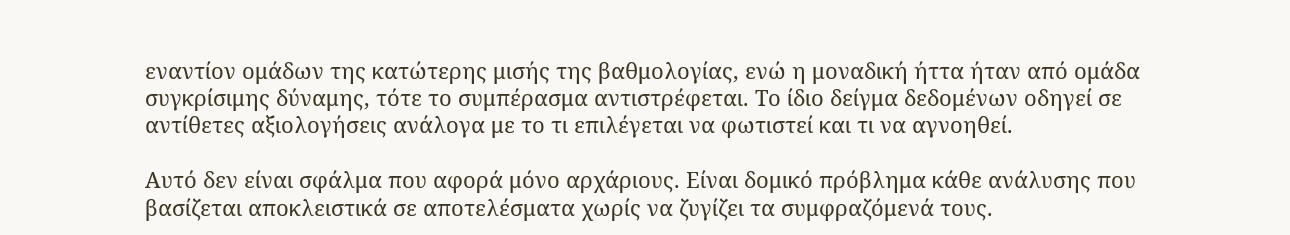εναντίον ομάδων της κατώτερης μισής της βαθμολογίας, ενώ η μοναδική ήττα ήταν από ομάδα συγκρίσιμης δύναμης, τότε το συμπέρασμα αντιστρέφεται. Το ίδιο δείγμα δεδομένων οδηγεί σε αντίθετες αξιολογήσεις ανάλογα με το τι επιλέγεται να φωτιστεί και τι να αγνοηθεί.

Αυτό δεν είναι σφάλμα που αφορά μόνο αρχάριους. Είναι δομικό πρόβλημα κάθε ανάλυσης που βασίζεται αποκλειστικά σε αποτελέσματα χωρίς να ζυγίζει τα συμφραζόμενά τους.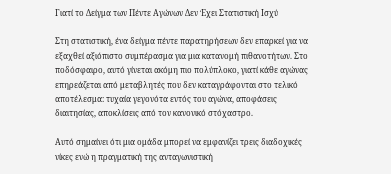Γιατί το Δείγμα των Πέντε Αγώνων Δεν Έχει Στατιστική Ισχύ

Στη στατιστική, ένα δείγμα πέντε παρατηρήσεων δεν επαρκεί για να εξαχθεί αξιόπιστο συμπέρασμα για μια κατανομή πιθανοτήτων. Στο ποδόσφαιρο, αυτό γίνεται ακόμη πιο πολύπλοκο, γιατί κάθε αγώνας επηρεάζεται από μεταβλητές που δεν καταγράφονται στο τελικό αποτέλεσμα: τυχαία γεγονότα εντός του αγώνα, αποφάσεις διαιτησίας, αποκλίσεις από τον κανονικό στόχαστρο.

Αυτό σημαίνει ότι μια ομάδα μπορεί να εμφανίζει τρεις διαδοχικές νίκες ενώ η πραγματική της ανταγωνιστική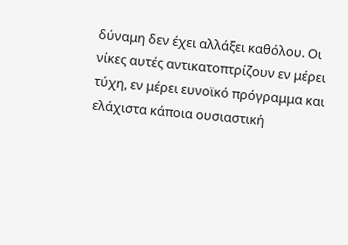δύναμη δεν έχει αλλάξει καθόλου. Οι νίκες αυτές αντικατοπτρίζουν εν μέρει τύχη, εν μέρει ευνοϊκό πρόγραμμα και ελάχιστα κάποια ουσιαστική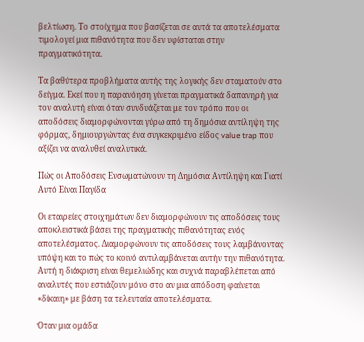βελτίωση. Το στοίχημα που βασίζεται σε αυτά τα αποτελέσματα τιμολογεί μια πιθανότητα που δεν υφίσταται στην πραγματικότητα.

Τα βαθύτερα προβλήματα αυτής της λογικής δεν σταματούν στο δείγμα. Εκεί που η παρανόηση γίνεται πραγματικά δαπανηρή για τον αναλυτή είναι όταν συνδυάζεται με τον τρόπο που οι αποδόσεις διαμορφώνονται γύρω από τη δημόσια αντίληψη της φόρμας, δημιουργώντας ένα συγκεκριμένο είδος value trap που αξίζει να αναλυθεί αναλυτικά.

Πώς οι Αποδόσεις Ενσωματώνουν τη Δημόσια Αντίληψη και Γιατί Αυτό Είναι Παγίδα

Οι εταιρείες στοιχημάτων δεν διαμορφώνουν τις αποδόσεις τους αποκλειστικά βάσει της πραγματικής πιθανότητας ενός αποτελέσματος. Διαμορφώνουν τις αποδόσεις τους λαμβάνοντας υπόψη και το πώς το κοινό αντιλαμβάνεται αυτήν την πιθανότητα. Αυτή η διάκριση είναι θεμελιώδης και συχνά παραβλέπεται από αναλυτές που εστιάζουν μόνο στο αν μια απόδοση φαίνεται «δίκαιη» με βάση τα τελευταία αποτελέσματα.

Όταν μια ομάδα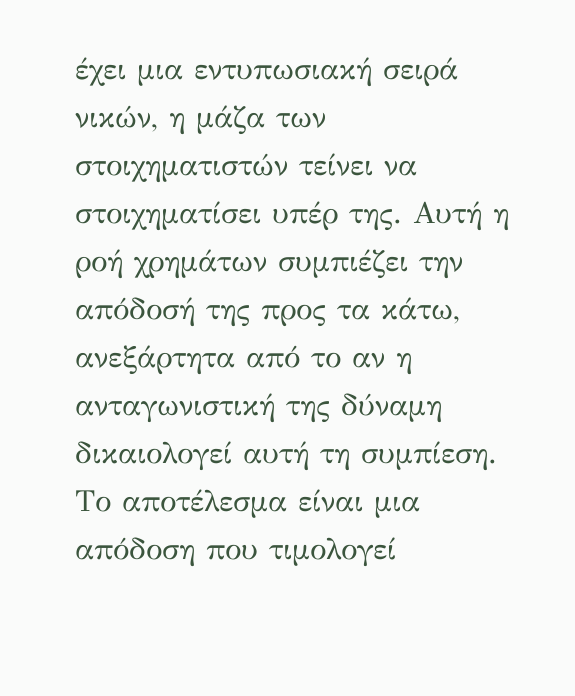έχει μια εντυπωσιακή σειρά νικών, η μάζα των στοιχηματιστών τείνει να στοιχηματίσει υπέρ της. Αυτή η ροή χρημάτων συμπιέζει την απόδοσή της προς τα κάτω, ανεξάρτητα από το αν η ανταγωνιστική της δύναμη δικαιολογεί αυτή τη συμπίεση. Το αποτέλεσμα είναι μια απόδοση που τιμολογεί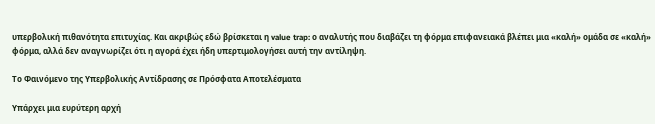υπερβολική πιθανότητα επιτυχίας. Και ακριβώς εδώ βρίσκεται η value trap: ο αναλυτής που διαβάζει τη φόρμα επιφανειακά βλέπει μια «καλή» ομάδα σε «καλή» φόρμα, αλλά δεν αναγνωρίζει ότι η αγορά έχει ήδη υπερτιμολογήσει αυτή την αντίληψη.

Το Φαινόμενο της Υπερβολικής Αντίδρασης σε Πρόσφατα Αποτελέσματα

Υπάρχει μια ευρύτερη αρχή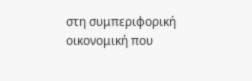στη συμπεριφορική οικονομική που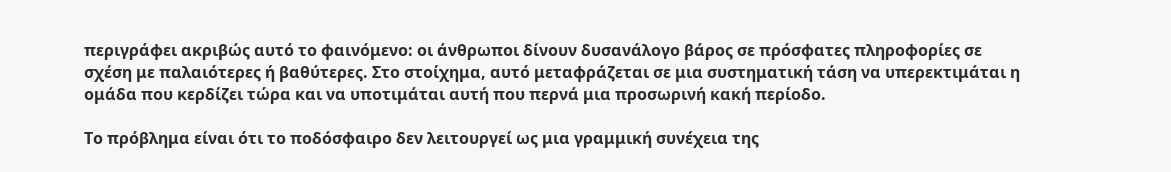περιγράφει ακριβώς αυτό το φαινόμενο: οι άνθρωποι δίνουν δυσανάλογο βάρος σε πρόσφατες πληροφορίες σε σχέση με παλαιότερες ή βαθύτερες. Στο στοίχημα, αυτό μεταφράζεται σε μια συστηματική τάση να υπερεκτιμάται η ομάδα που κερδίζει τώρα και να υποτιμάται αυτή που περνά μια προσωρινή κακή περίοδο.

Το πρόβλημα είναι ότι το ποδόσφαιρο δεν λειτουργεί ως μια γραμμική συνέχεια της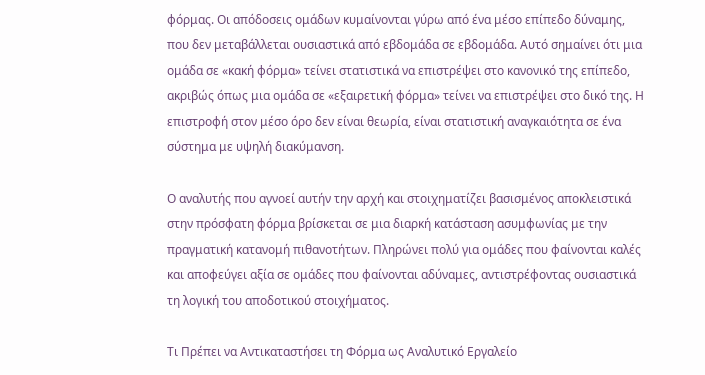φόρμας. Οι απόδοσεις ομάδων κυμαίνονται γύρω από ένα μέσο επίπεδο δύναμης, που δεν μεταβάλλεται ουσιαστικά από εβδομάδα σε εβδομάδα. Αυτό σημαίνει ότι μια ομάδα σε «κακή φόρμα» τείνει στατιστικά να επιστρέψει στο κανονικό της επίπεδο, ακριβώς όπως μια ομάδα σε «εξαιρετική φόρμα» τείνει να επιστρέψει στο δικό της. Η επιστροφή στον μέσο όρο δεν είναι θεωρία, είναι στατιστική αναγκαιότητα σε ένα σύστημα με υψηλή διακύμανση.

Ο αναλυτής που αγνοεί αυτήν την αρχή και στοιχηματίζει βασισμένος αποκλειστικά στην πρόσφατη φόρμα βρίσκεται σε μια διαρκή κατάσταση ασυμφωνίας με την πραγματική κατανομή πιθανοτήτων. Πληρώνει πολύ για ομάδες που φαίνονται καλές και αποφεύγει αξία σε ομάδες που φαίνονται αδύναμες, αντιστρέφοντας ουσιαστικά τη λογική του αποδοτικού στοιχήματος.

Τι Πρέπει να Αντικαταστήσει τη Φόρμα ως Αναλυτικό Εργαλείο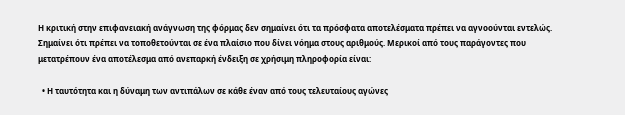Η κριτική στην επιφανειακή ανάγνωση της φόρμας δεν σημαίνει ότι τα πρόσφατα αποτελέσματα πρέπει να αγνοούνται εντελώς. Σημαίνει ότι πρέπει να τοποθετούνται σε ένα πλαίσιο που δίνει νόημα στους αριθμούς. Μερικοί από τους παράγοντες που μετατρέπουν ένα αποτέλεσμα από ανεπαρκή ένδειξη σε χρήσιμη πληροφορία είναι:

  • Η ταυτότητα και η δύναμη των αντιπάλων σε κάθε έναν από τους τελευταίους αγώνες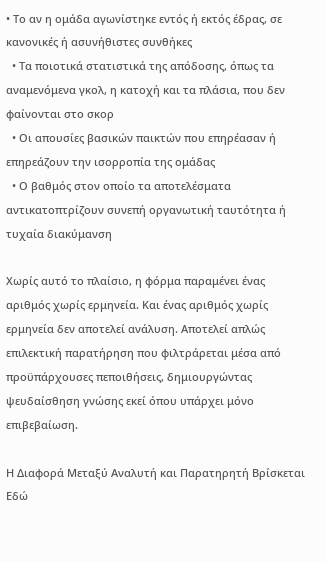• Το αν η ομάδα αγωνίστηκε εντός ή εκτός έδρας, σε κανονικές ή ασυνήθιστες συνθήκες
  • Τα ποιοτικά στατιστικά της απόδοσης, όπως τα αναμενόμενα γκολ, η κατοχή και τα πλάσια, που δεν φαίνονται στο σκορ
  • Οι απουσίες βασικών παικτών που επηρέασαν ή επηρεάζουν την ισορροπία της ομάδας
  • Ο βαθμός στον οποίο τα αποτελέσματα αντικατοπτρίζουν συνεπή οργανωτική ταυτότητα ή τυχαία διακύμανση

Χωρίς αυτό το πλαίσιο, η φόρμα παραμένει ένας αριθμός χωρίς ερμηνεία. Και ένας αριθμός χωρίς ερμηνεία δεν αποτελεί ανάλυση. Αποτελεί απλώς επιλεκτική παρατήρηση που φιλτράρεται μέσα από προϋπάρχουσες πεποιθήσεις, δημιουργώντας ψευδαίσθηση γνώσης εκεί όπου υπάρχει μόνο επιβεβαίωση.

Η Διαφορά Μεταξύ Αναλυτή και Παρατηρητή Βρίσκεται Εδώ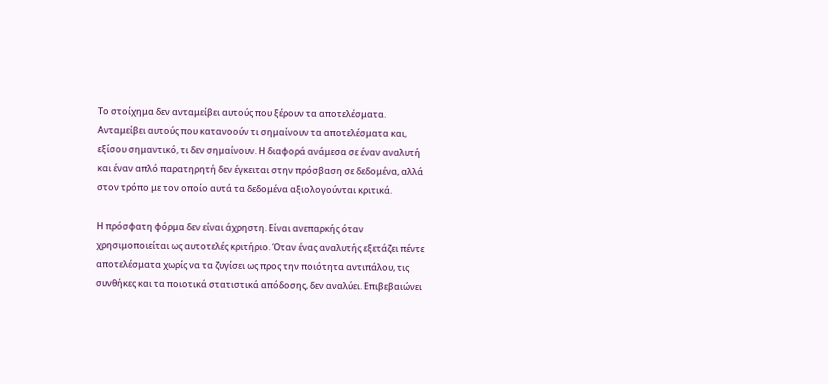Το στοίχημα δεν ανταμείβει αυτούς που ξέρουν τα αποτελέσματα. Ανταμείβει αυτούς που κατανοούν τι σημαίνουν τα αποτελέσματα και, εξίσου σημαντικό, τι δεν σημαίνουν. Η διαφορά ανάμεσα σε έναν αναλυτή και έναν απλό παρατηρητή δεν έγκειται στην πρόσβαση σε δεδομένα, αλλά στον τρόπο με τον οποίο αυτά τα δεδομένα αξιολογούνται κριτικά.

Η πρόσφατη φόρμα δεν είναι άχρηστη. Είναι ανεπαρκής όταν χρησιμοποιείται ως αυτοτελές κριτήριο. Όταν ένας αναλυτής εξετάζει πέντε αποτελέσματα χωρίς να τα ζυγίσει ως προς την ποιότητα αντιπάλου, τις συνθήκες και τα ποιοτικά στατιστικά απόδοσης, δεν αναλύει. Επιβεβαιώνει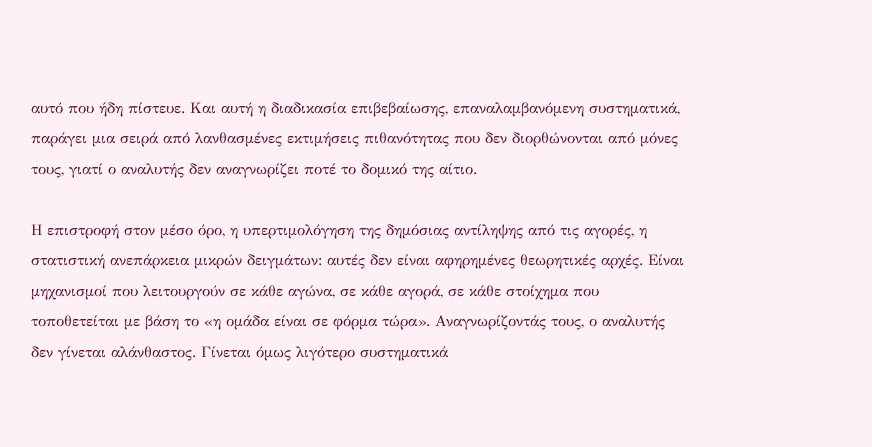αυτό που ήδη πίστευε. Και αυτή η διαδικασία επιβεβαίωσης, επαναλαμβανόμενη συστηματικά, παράγει μια σειρά από λανθασμένες εκτιμήσεις πιθανότητας που δεν διορθώνονται από μόνες τους, γιατί ο αναλυτής δεν αναγνωρίζει ποτέ το δομικό της αίτιο.

Η επιστροφή στον μέσο όρο, η υπερτιμολόγηση της δημόσιας αντίληψης από τις αγορές, η στατιστική ανεπάρκεια μικρών δειγμάτων: αυτές δεν είναι αφηρημένες θεωρητικές αρχές. Είναι μηχανισμοί που λειτουργούν σε κάθε αγώνα, σε κάθε αγορά, σε κάθε στοίχημα που τοποθετείται με βάση το «η ομάδα είναι σε φόρμα τώρα». Αναγνωρίζοντάς τους, ο αναλυτής δεν γίνεται αλάνθαστος. Γίνεται όμως λιγότερο συστηματικά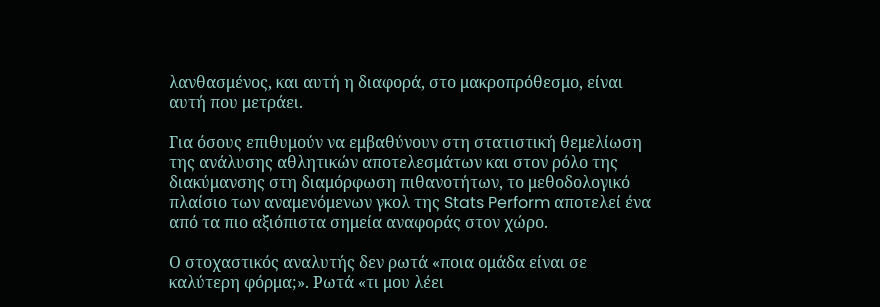λανθασμένος, και αυτή η διαφορά, στο μακροπρόθεσμο, είναι αυτή που μετράει.

Για όσους επιθυμούν να εμβαθύνουν στη στατιστική θεμελίωση της ανάλυσης αθλητικών αποτελεσμάτων και στον ρόλο της διακύμανσης στη διαμόρφωση πιθανοτήτων, το μεθοδολογικό πλαίσιο των αναμενόμενων γκολ της Stats Perform αποτελεί ένα από τα πιο αξιόπιστα σημεία αναφοράς στον χώρο.

Ο στοχαστικός αναλυτής δεν ρωτά «ποια ομάδα είναι σε καλύτερη φόρμα;». Ρωτά «τι μου λέει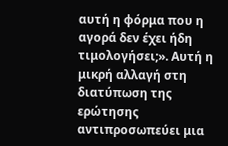αυτή η φόρμα που η αγορά δεν έχει ήδη τιμολογήσει;». Αυτή η μικρή αλλαγή στη διατύπωση της ερώτησης αντιπροσωπεύει μια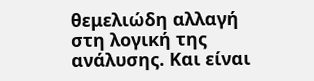θεμελιώδη αλλαγή στη λογική της ανάλυσης. Και είναι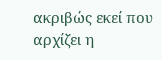ακριβώς εκεί που αρχίζει η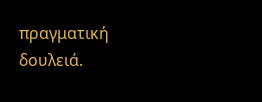πραγματική δουλειά.